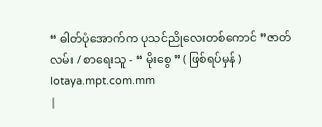“ ဓါတ်ပုံအောက်က ပုသင်ညိုလေးတစ်ကောင် ”ဇာတ်လမ်း / စာရေးသူ - “ မိုးစွေ ” ( ဖြစ်ရပ်မှန် )
lotaya.mpt.com.mm
|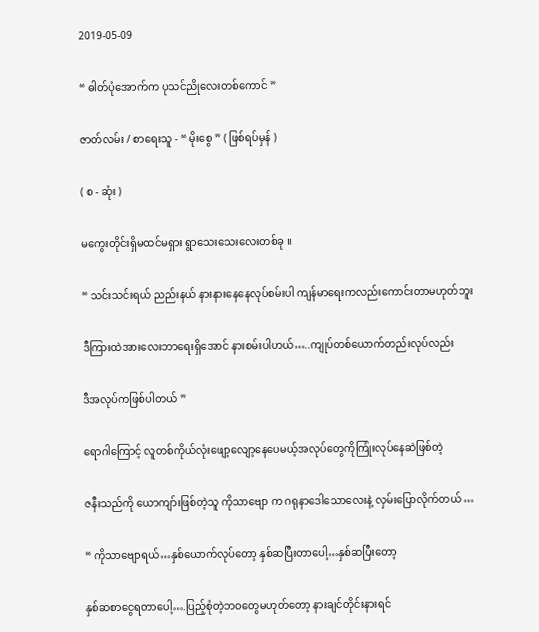2019-05-09

“ ဓါတ်ပုံအောက်က ပုသင်ညိုလေးတစ်ကောင် ”

ဇာတ်လမ်း / စာရေးသူ - “ မိုးစွေ ” ( ဖြစ်ရပ်မှန် )

( စ - ဆုံး )

မကွေးတိုင်းရှိမထင်မရှား ရွာသေးသေးလေးတစ်ခု ။

“ သင်းသင်းရယ် ညည်းနယ် နားနားနေနေလုပ်စမ်းပါ ကျန်မာရေးကလည်းကောင်းတာမဟုတ်ဘူး

ဒီကြားထဲအားလေးဘာရေးရှိအောင် နားစမ်းပါဟယ်…..ကျုပ်တစ်ယောက်တည်းလုပ်လည်း

ဒီအလုပ်ကဖြစ်ပါတယ် ”

ရောဂါကြောင့် လူတစ်ကိုယ်လုံးဖျော့လျော့နေပေမယ့်အလုပ်တွေကိုကြုံးလုပ်နေဆဲဖြစ်တဲ့

ဇနီးသည်ကို ယောကျာ်းဖြစ်တဲ့သူ ကိုသာဗျော က ဂရုနာဒေါသောလေးနဲ့ လှမ်းပြောလိုက်တယ် …

“ ကိုသာဗျောရယ်…နှစ်ယောက်လုပ်တော့ နှစ်ဆပြီးတာပေါ့…နှစ်ဆပြီးတော့

နှစ်ဆစာငွေရတာပေါ့….ပြည့်စုံတဲ့ဘဝတွေမဟုတ်တော့ နားချင်တိုင်းနားရင်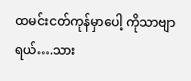ထမင်းငတ်ကုန်မှာပေါ့ ကိုသာဗျာရယ်….သား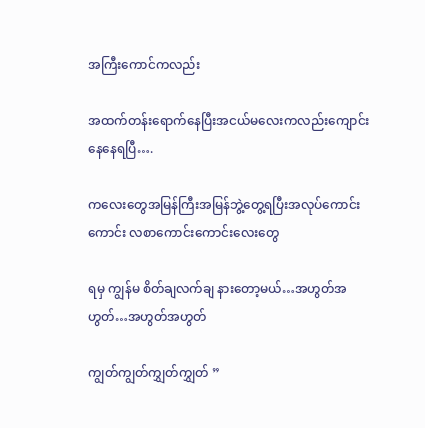အကြီးကောင်ကလည်း

အထက်တန်းရောက်နေပြီးအငယ်မလေးကလည်းကျောင်းနေနေရပြီ….

ကလေးတွေအမြန်ကြီးအမြန်ဘွဲ့တွေ့ရပြီးအလုပ်ကောင်းကောင်း လစာကောင်းကောင်းလေးတွေ

ရမှ ကျွန်မ စိတ်ချလက်ချ နားတော့မယ်…အဟွတ်အဟွတ်…အဟွတ်အဟွတ်

ကျွတ်ကျွတ်ကျွှတ်ကျွှတ် ”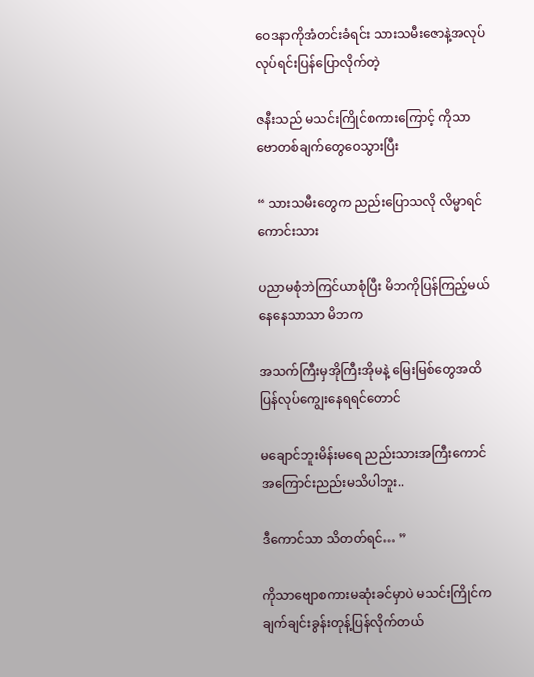ဝေဒနာကိုအံတင်းခံရင်း သားသမီးဇောနဲ့အလုပ်လုပ်ရင်းပြန်ပြောလိုက်တဲ့

ဇနီးသည် မသင်းကြိုင်စကားကြောင့် ကိုသာဗောတစ်ချက်တွေဝေသွားပြီး

“ သားသမီးတွေက ညည်းပြောသလို လိမ္မာရင်ကောင်းသား

ပညာမစုံဘဲကြင်ယာစုံပြီး မိဘကိုပြန်ကြည့်မယ်နေနေသာသာ မိဘက

အသက်ကြီးမှအိုကြီးအိုမနဲ့ မြေးမြစ်တွေအထိ ပြန်လုပ်ကျွေးနေရရင်တောင်

မချောင်ဘူးမိန်းမရေ ညည်းသားအကြီးကောင်အကြောင်းညည်းမသိပါဘူး..

ဒီကောင်သာ သိတတ်ရင်… ”

ကိုသာဗျောစကားမဆုံးခင်မှာပဲ မသင်းကြိုင်က ချက်ချင်းခွန်းတုန့်ပြန်လိုက်တယ်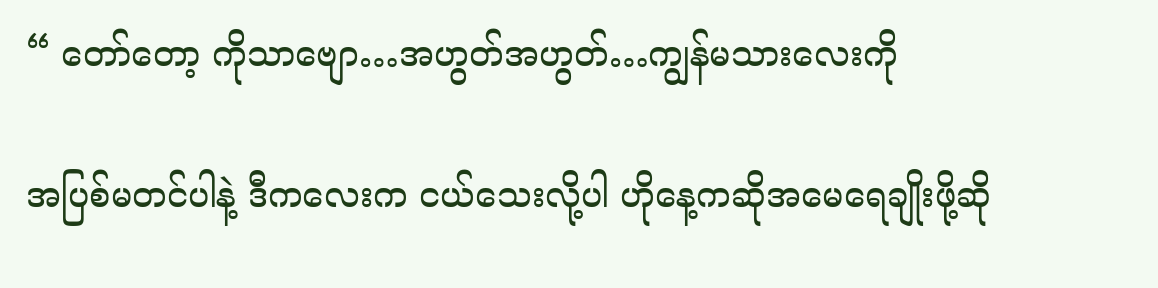“ တော်တော့ ကိုသာဗျော…အဟွတ်အဟွတ်…ကျွန်မသားလေးကို

အပြစ်မတင်ပါနဲ့ ဒီကလေးက ငယ်သေးလို့ပါ ဟိုနေ့ကဆိုအမေရေချိုးဖို့ဆို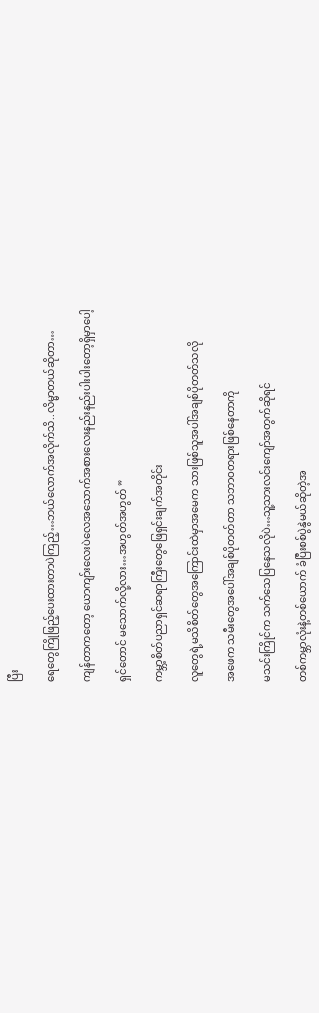ပြီး

ရေတွေကြိုဖြည့်ပေးထားတာပဲကြည့်…ဘယ်လောက်အလိုက်သိ..လိမ္မာတယ်ဆိုတာ…

ကျန်တာကတော့ ယောကျာ်းလေးပဲလေအသောက်အစားလေးနည်းနည်းပါးပါးတော့ရှိမှာပေါ့

ရှင်တောင် မသောက်လို့လား…အဟွတ်အဟွတ် ”

ကမ္ဘာ့စိတ်ပညာရှင်ဆရာကြီးတွေဖြေရှင်းချက်အတိုင်း

လူတွေရဲ့မသိစိတ်တွေအကြောင်းထဲမှာအမေက သားဖြစ်သူအပါ်အချစ်ပိုတတ်သလို

အဖေက သမီးတွေအပေါ်အချစ်ပိုတတ်တာ သဘာဝတရားဖြစ်နေတာကို

မသင်းကြိုင်က သက်သေပြနေသလိုပဲ…သူ့သားလင်းကျော်အတွက်ဆိုရင်

တစ်ကမ္ဘာလုံးနဲ့တစ်ယောက် ခံပြီးစစ်ပွဲနွဲမယ်ဆိုတဲ့အ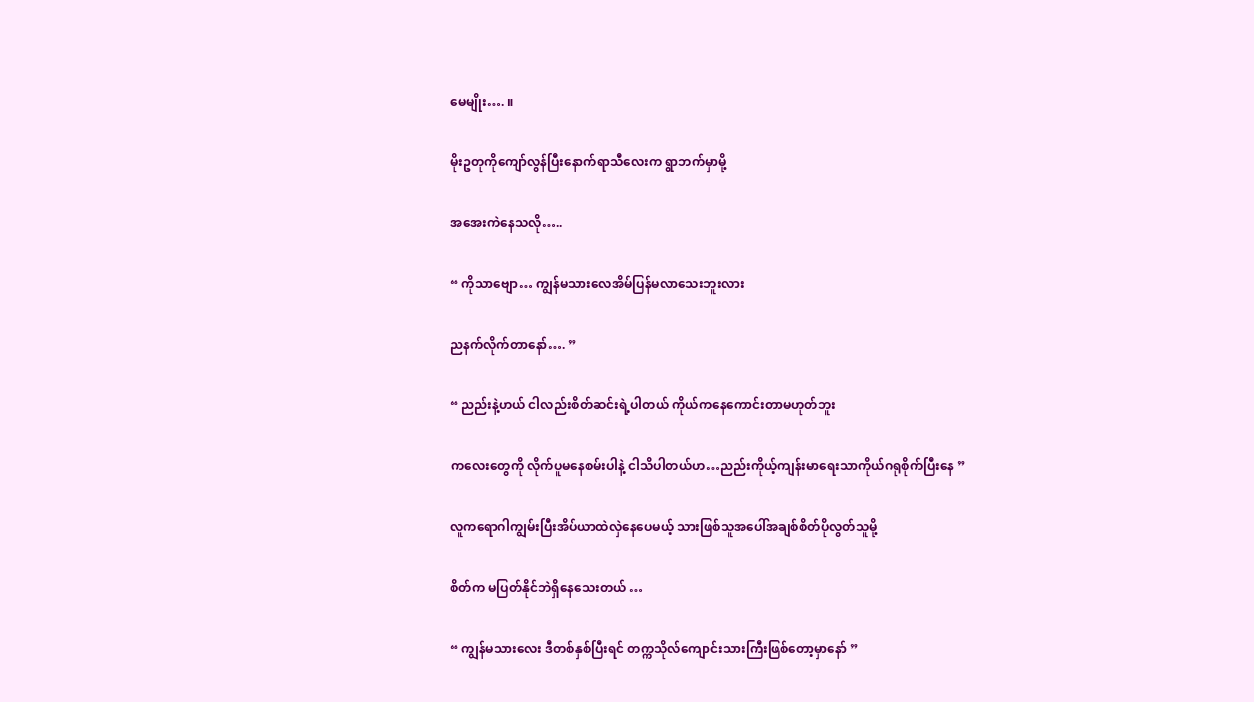မေမျိုး…. ။

မိုးဥတုကိုကျော်လွန်ပြီးနောက်ရာသီလေးက ရွာဘက်မှာမို့

အအေးကဲနေသလို…..

“ ကိုသာဗျော… ကျွန်မသားလေအိမ်ပြန်မလာသေးဘူးလား

ညနက်လိုက်တာနော်…. ”

“ ညည်းနဲ့ဟယ် ငါလည်းစိတ်ဆင်းရဲ့ပါတယ် ကိုယ်ကနေကောင်းတာမဟုတ်ဘူး

ကလေးတွေကို လိုက်ပူမနေစမ်းပါနဲ့ ငါသိပါတယ်ဟ…ညည်းကိုယ့်ကျန်းမာရေးသာကိုယ်ဂရုစိုက်ပြီးနေ ”

လူကရောဂါကျွမ်းပြီးအိပ်ယာထဲလှဲနေပေမယ့် သားဖြစ်သူအပေါ်အချစ်စိတ်ပိုလွတ်သူမို့

စိတ်က မပြတ်နိုင်ဘဲရှိနေသေးတယ် …

“ ကျွန်မသားလေး ဒီတစ်နှစ်ပြီးရင် တက္ကသိုလ်ကျောင်းသားကြီးဖြစ်တော့မှာနော် ”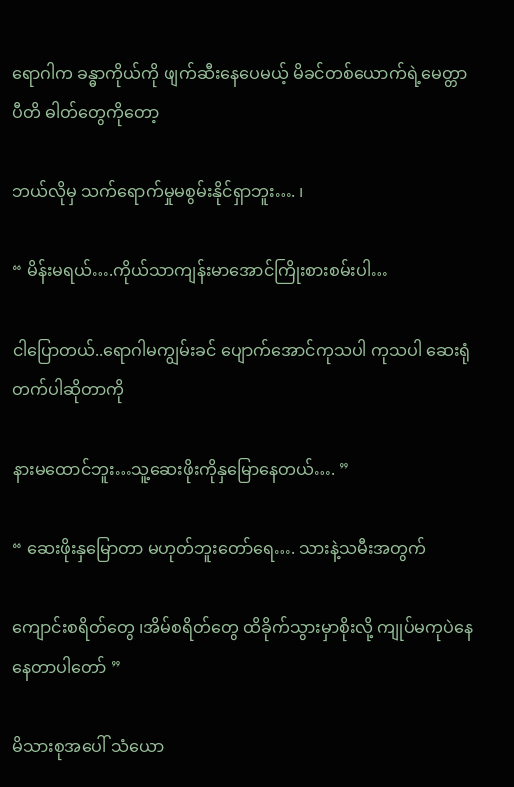ရောဂါက ခန္ဓာကိုယ်ကို ဖျက်ဆီးနေပေမယ့် မိခင်တစ်ယောက်ရဲ့မေတ္တာ ပီတိ ဓါတ်တွေကိုတော့

ဘယ်လိုမှ သက်ရောက်မှုမစွမ်းနိုင်ရှာဘူး…. ၊

“ မိန်းမရယ်….ကိုယ်သာကျန်းမာအောင်ကြိုးစားစမ်းပါ…

ငါပြောတယ်..ရောဂါမကျွမ်းခင် ပျောက်အောင်ကုသပါ ကုသပါ ဆေးရုံတက်ပါဆိုတာကို

နားမထောင်ဘူး…သူ့ဆေးဖိုးကိုနှမြောနေတယ်…. ”

“ ဆေးဖိုးနှမြောတာ မဟုတ်ဘူးတော်ရေ…. သားနဲ့သမီးအတွက်

ကျောင်းစရိတ်တွေ ၊အိမ်စရိတ်တွေ ထိခိုက်သွားမှာစိုးလို့ ကျုပ်မကုပဲနေနေတာပါတော် ”

မိသားစုအပေါ် သံယော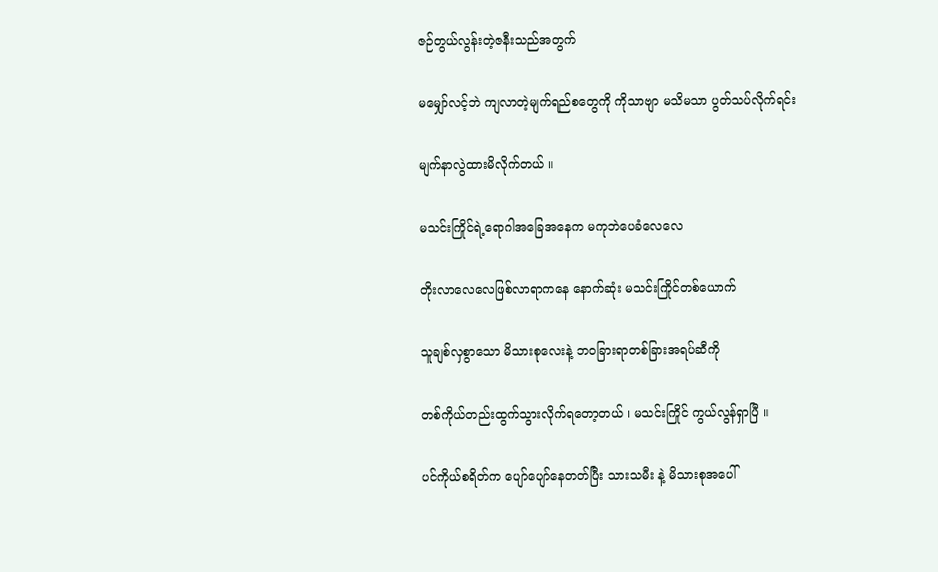ဇဉ်တွယ်လွန်းတဲ့ဇနီးသည်အတွက်

မမျှော်လင့်ဘဲ ကျလာတဲ့မျက်ရည်စတွေကို ကိုသာဗျာ မသိမသာ ပွတ်သပ်လိုက်ရင်း

မျက်နာလွဲထားမိလိုက်တယ် ။

မသင်းကြိုင်ရဲ့ရောဂါအခြေအနေက မကုဘဲပေခံလေလေ

တိုးလာလေလေဖြစ်လာရာကနေ နောက်ဆုံး မသင်းကြိုင်တစ်ယောက်

သူချစ်လှစွာသော မိသားစုလေးနဲ့ ဘဝခြားရာတစ်ခြားအရပ်ဆီကို

တစ်ကိုယ်တည်းထွက်သွားလိုက်ရတော့တယ် ၊ မသင်းကြိုင် ကွယ်လွန်ရှာပြီ ။

ပင်ကိုယ်စရိတ်က ပျော်ပျော်နေတတ်ပြီး သားသမီး နဲ့ မိသားစုအပေါ်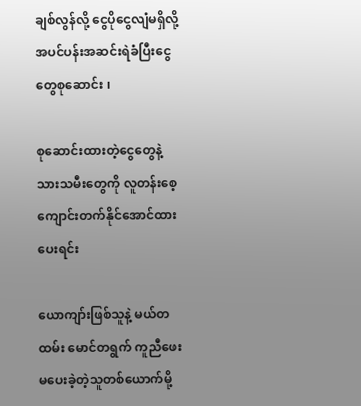ချစ်လွန်လို့ ငွေပိုငွေလျံမရှိလို့အပင်ပန်းအဆင်းရဲခံပြီးငွေတွေစုဆောင်း ၊

စုဆောင်းထားတဲ့ငွေတွေနဲ့သားသမီးတွေကို လူတန်းစေ့ကျောင်းတက်နိုင်အောင်ထားပေးရင်း

ယောကျာ်းဖြစ်သူနဲ့ မယ်တထမ်း မောင်တရွက် ကူညီဖေးမပေးခဲ့တဲ့သူတစ်ယောက်မို့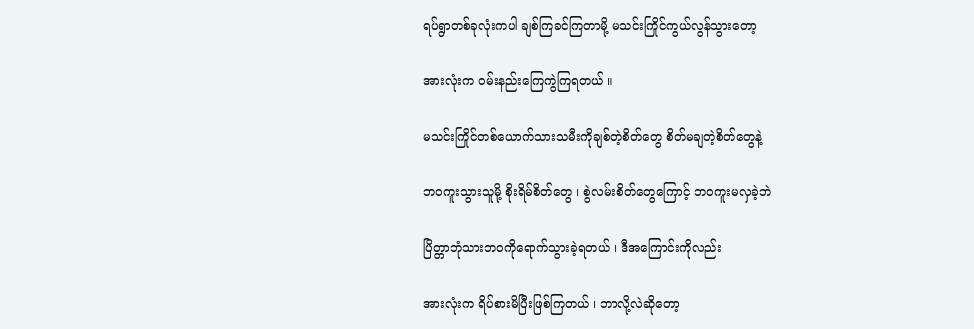ရပ်ရွာတစ်ခုလုံးကပါ ချစ်ကြခင်ကြတာမို့ မသင်းကြိုင်ကွယ်လွန်သွားတော့

အားလုံးက ဝမ်းနည်းကြေကွဲကြရတယ် ။

မသင်းကြိုင်တစ်ယောက်သားသမီးကိုချစ်တဲ့စိတ်တွေ စိတ်မချတဲ့စိတ်တွေနဲ့

ဘဝကူးသွားသူမို့ စိုးရိမ်စိတ်တွေ ၊ စွဲလမ်းစိတ်တွေကြောင့် ဘဝကူးမလှခဲ့ဘဲ

ပြိတ္တာဘုံသားဘဝကိုရောက်သွားခဲ့ရတယ် ၊ ဒီအကြောင်းကိုလည်း

အားလုံးက ရိပ်စားမိပြီးဖြစ်ကြတယ် ၊ ဘာလို့လဲဆိုတော့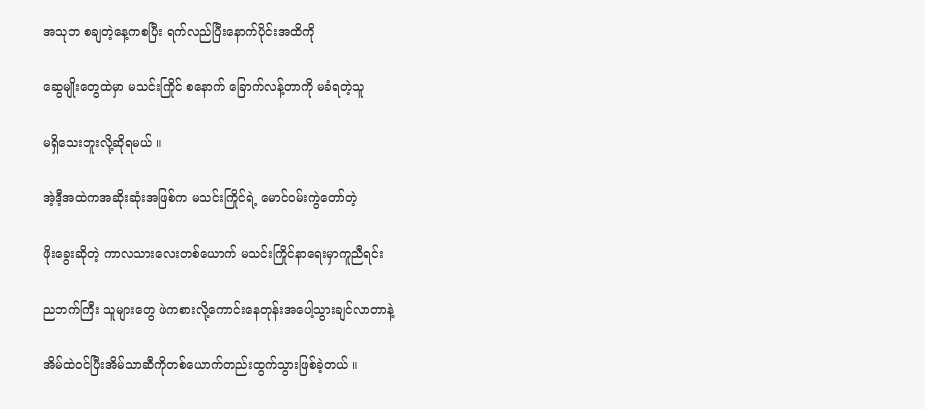အသုဘ စချတဲ့နေ့ကစပြီး ရက်လည်ပြီးနောက်ပိုင်းအထိကို

ဆွေမျိုးတွေထဲမှာ မသင်းကြိုင် စနောက် ခြောက်လန့်တာကို မခံရတဲ့သူ

မရှိသေးဘူးလို့ဆိုရမယ် ။

အဲ့ဒီ့အထဲကအဆိုးဆုံးအဖြစ်က မသင်းကြိုင်ရဲ့ မောင်ဝမ်းကွဲတော်တဲ့

ဖိုးခွေးဆိုတဲ့ ကာလသားလေးတစ်ယောက် မသင်းကြိုင်နာရေးမှာကူညီရင်း

ညဘက်ကြီး သူများတွေ ဖဲကစားလို့ကောင်းနေတုန်းအပေါ့သွားချင်လာတာနဲ့

အိမ်ထဲဝင်ပြီးအိမ်သာဆီကိုတစ်ယောက်တည်းထွက်သွားဖြစ်ခဲ့တယ် ။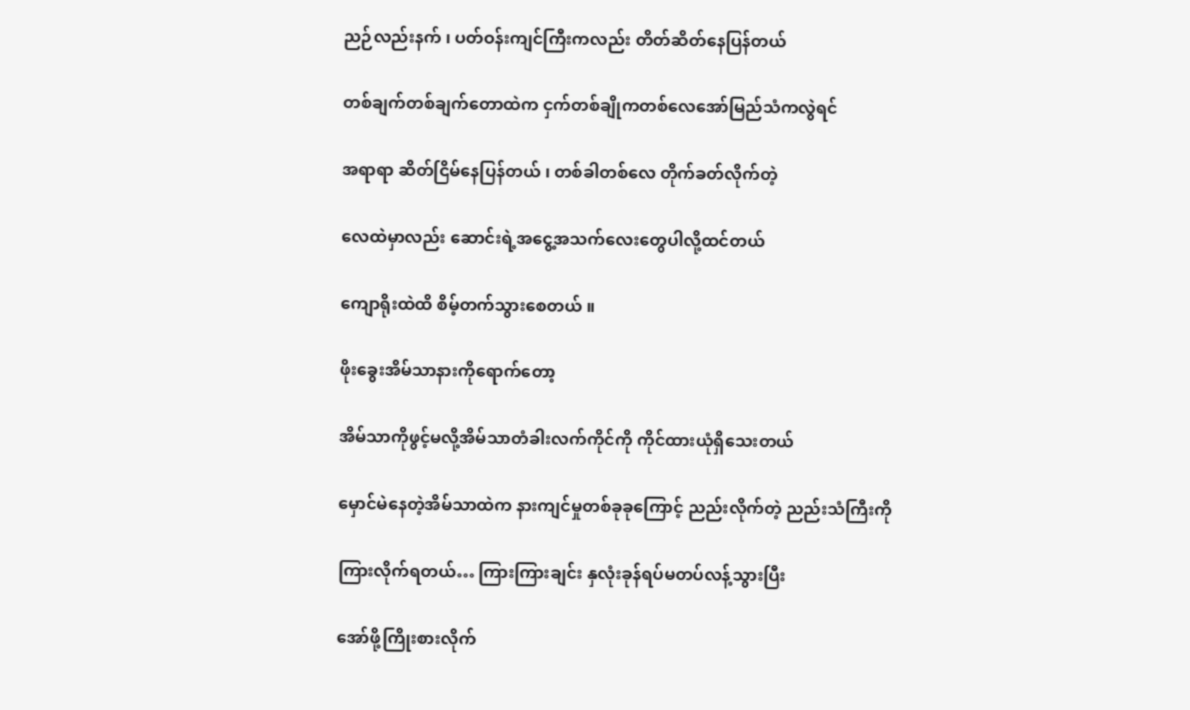ညဉ်လည်းနက် ၊ ပတ်ဝန်းကျင်ကြီးကလည်း တိတ်ဆိတ်နေပြန်တယ်

တစ်ချက်တစ်ချက်တောထဲက ငှက်တစ်ချိုကတစ်လေအော်မြည်သံကလွဲရင်

အရာရာ ဆိတ်ငြိမ်နေပြန်တယ် ၊ တစ်ခါတစ်လေ တိုက်ခတ်လိုက်တဲ့

လေထဲမှာလည်း ဆောင်းရဲ့အငွေ့အသက်လေးတွေပါလို့ထင်တယ်

ကျောရိုးထဲထိ စိမ့်တက်သွားစေတယ် ။

ဖိုးခွေးအိမ်သာနားကိုရောက်တော့

အိမ်သာကိုဖွင့်မလို့အိမ်သာတံခါးလက်ကိုင်ကို ကိုင်ထားယုံရှိသေးတယ်

မှောင်မဲနေတဲ့အိမ်သာထဲက နားကျင်မှုတစ်ခုခုကြောင့် ညည်းလိုက်တဲ့ ညည်းသံကြီးကို

ကြားလိုက်ရတယ်… ကြားကြားချင်း နှလုံးခုန်ရပ်မတပ်လန့်သွားပြီး

အော်ဖို့ကြိုးစားလိုက်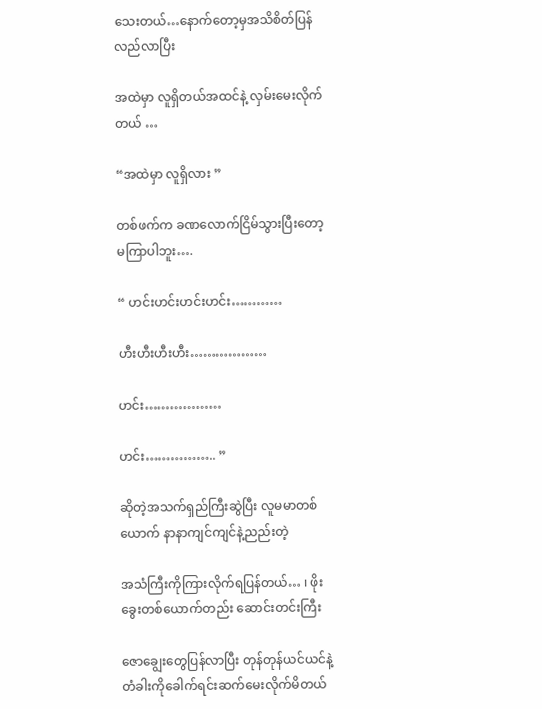သေးတယ်…နောက်တော့မှအသိစိတ်ပြန်လည်လာပြီး

အထဲမှာ လူရှိတယ်အထင်နဲ့ လှမ်းမေးလိုက်တယ် …

“အထဲမှာ လူရှိလား ”

တစ်ဖက်က ခဏလောက်ငြိမ်သွားပြီးတော့ မကြာပါဘူး….

“ ဟင်းဟင်းဟင်းဟင်း…………

ဟီးဟီးဟီးဟီး………………

ဟင်း………………

ဟင်း…………….. ”

ဆိုတဲ့အသက်ရှည်ကြီးဆွဲပြီး လူမမာတစ်ယောက် နာနာကျင်ကျင်နဲ့ညည်းတဲ့

အသံကြီးကိုကြားလိုက်ရပြန်တယ်… ၊ ဖိုးခွေးတစ်ယောက်တည်း ဆောင်းတင်းကြီး

ဇောချွေးတွေပြန်လာပြီး တုန်တုန်ယင်ယင်နဲ့ တံခါးကိုခေါက်ရင်းဆက်မေးလိုက်မိတယ်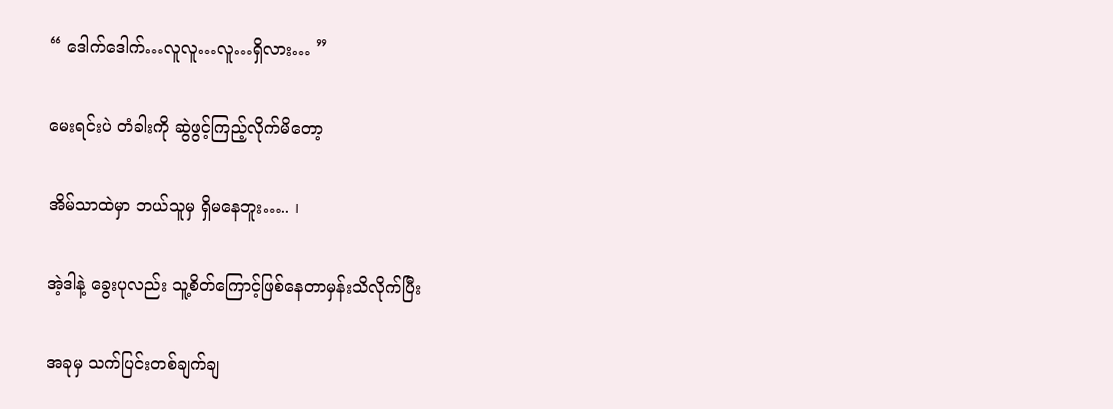“ ဒေါက်ဒေါက်…လူလူ…လူ…ရှိလား… ”

မေးရင်းပဲ တံခါးကို ဆွဲဖွင့်ကြည့်လိုက်မိတော့

အိမ်သာထဲမှာ ဘယ်သူမှ ရှိမနေဘူး….. ၊

အဲ့ဒါနဲ့ ခွေးပုလည်း သူ့စိတ်ကြောင့်ဖြစ်နေတာမှန်းသိလိုက်ပြီး

အခုမှ သက်ပြင်းတစ်ချက်ချ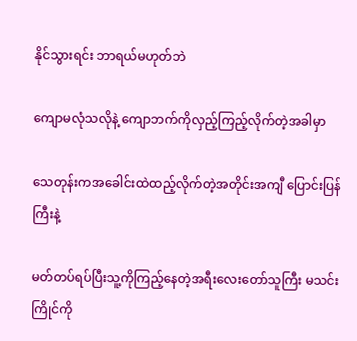နိုင်သွားရင်း ဘာရယ်မဟုတ်ဘဲ

ကျောမလုံသလိုနဲ့ ကျောဘက်ကိုလှည့်ကြည့်လိုက်တဲ့အခါမှာ

သေတုန်းကအခေါင်းထဲထည့်လိုက်တဲ့အတိုင်းအကျီ ပြောင်းပြန်ကြီးနဲ့

မတ်တပ်ရပ်ပြီးသူ့ကိုကြည့်နေတဲ့အရီးလေးတော်သူကြီး မသင်းကြိုင်ကို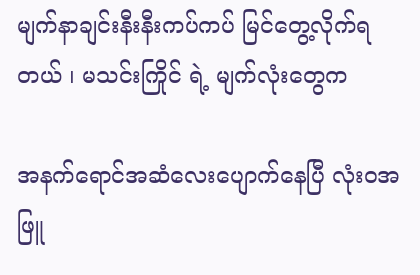မျက်နာချင်းနီးနီးကပ်ကပ် မြင်တွေ့လိုက်ရတယ် ၊ မသင်းကြိုင် ရဲ့ မျက်လုံးတွေက

အနက်ရောင်အဆံလေးပျောက်နေပြီ လုံးဝအဖြူ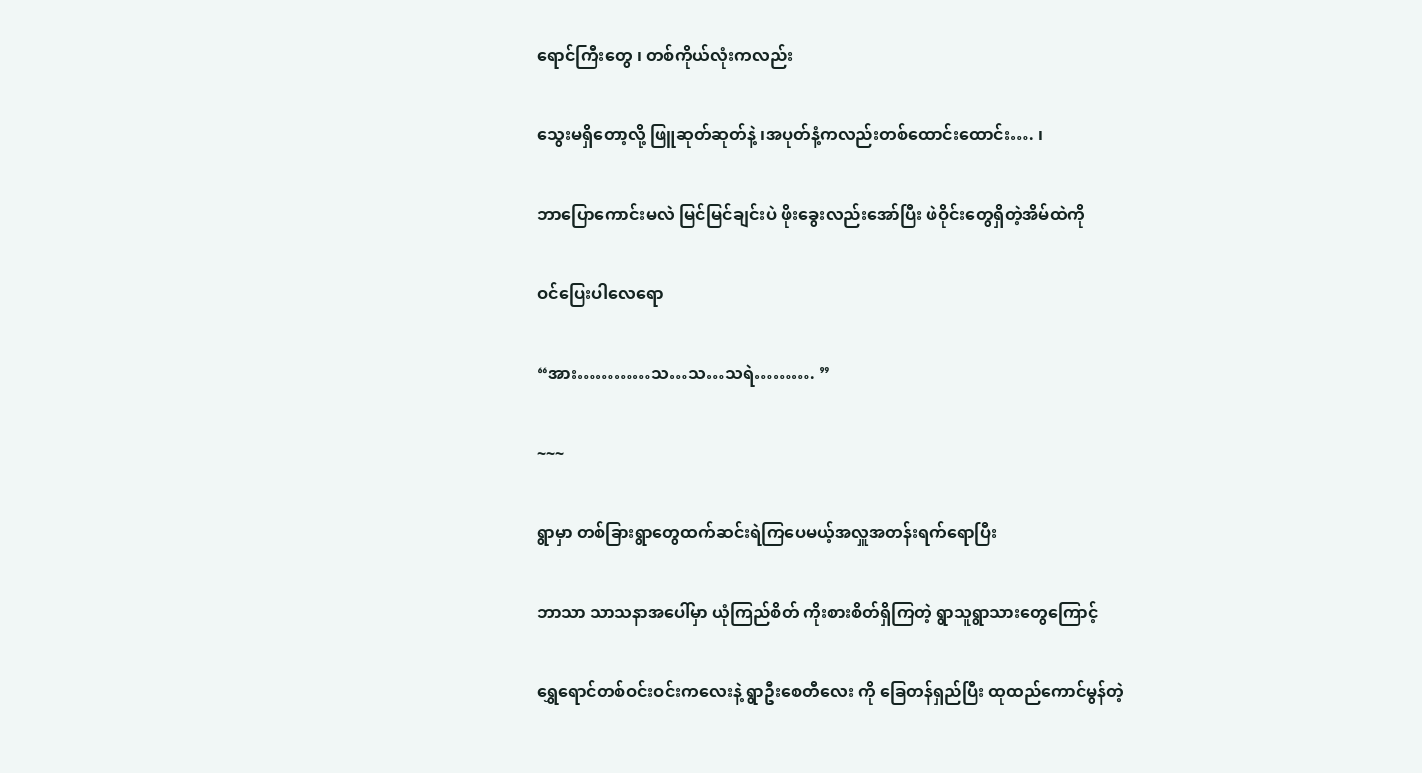ရောင်ကြီးတွေ ၊ တစ်ကိုယ်လုံးကလည်း

သွေးမရှိတော့လို့ ဖြူဆုတ်ဆုတ်နဲ့ ၊အပုတ်နံ့ကလည်းတစ်ထောင်းထောင်း…. ၊

ဘာပြောကောင်းမလဲ မြင်မြင်ချင်းပဲ ဖိုးခွေးလည်းအော်ပြီး ဖဲဝိုင်းတွေရှိတဲ့အိမ်ထဲကို

ဝင်ပြေးပါလေရော

“အား…………သ…သ…သရဲ………. ”

~~~

ရွာမှာ တစ်ခြားရွာတွေထက်ဆင်းရဲကြပေမယ့်အလှူအတန်းရက်ရောပြီး

ဘာသာ သာသနာအပေါ်မှာ ယုံကြည်စိတ် ကိုးစားစိတ်ရှိကြတဲ့ ရွာသူရွာသားတွေကြောင့်

ရွှေရောင်တစ်ဝင်းဝင်းကလေးနဲ့ ရွာဦးစေတီလေး ကို ခြေတန်ရှည်ပြီး ထုထည်ကောင်မွန်တဲ့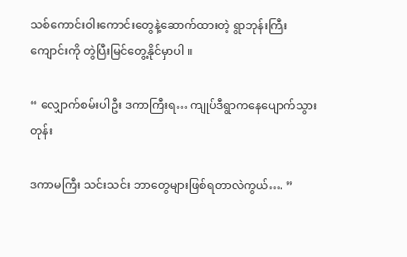သစ်ကောင်းဝါးကောင်းတွေနဲ့ဆောက်ထားတဲ့ ရွာဘုန်းကြီးကျောင်းကို တွဲပြီးမြင်တွေ့နိုင်မှာပါ ။

“ လျှောက်စမ်းပါဦး ဒကာကြီးရ… ကျုပ်ဒီရွာကနေပျောက်သွားတုန်း

ဒကာမကြီး သင်းသင်း ဘာတွေများဖြစ်ရတာလဲကွယ်…. ”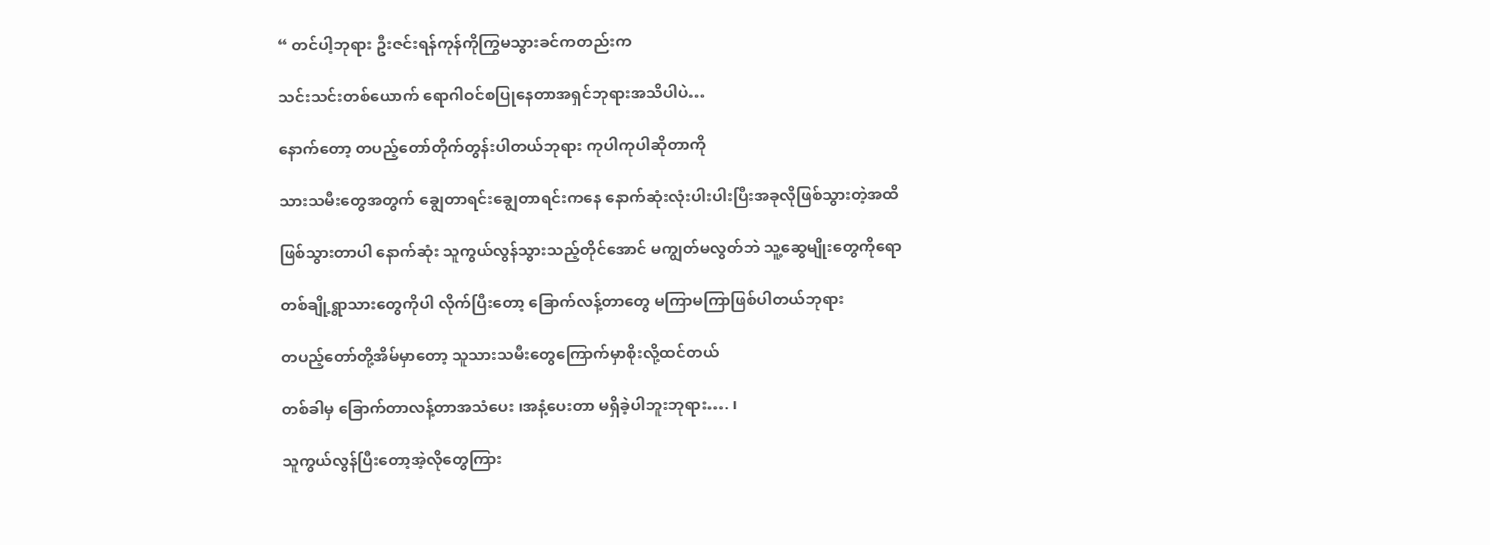“ တင်ပါ့ဘုရား ဦးဇင်းရန်ကုန်ကိုကြွမသွားခင်ကတည်းက

သင်းသင်းတစ်ယောက် ရောဂါဝင်စပြုနေတာအရှင်ဘုရားအသိပါပဲ…

နောက်တော့ တပည့်တော်တိုက်တွန်းပါတယ်ဘုရား ကုပါကုပါဆိုတာကို

သားသမီးတွေအတွက် ချွေတာရင်းချွေတာရင်းကနေ နောက်ဆုံးလုံးပါးပါးပြီးအခုလိုဖြစ်သွားတဲ့အထိ

ဖြစ်သွားတာပါ နောက်ဆုံး သူကွယ်လွန်သွားသည့်တိုင်အောင် မကျွတ်မလွတ်ဘဲ သူ့ဆွေမျိုးတွေကိုရော

တစ်ချို့ရွာသားတွေကိုပါ လိုက်ပြီးတော့ ခြောက်လန့်တာတွေ မကြာမကြာဖြစ်ပါတယ်ဘုရား

တပည့်တော်တို့အိမ်မှာတော့ သူသားသမီးတွေကြောက်မှာစိုးလို့ထင်တယ်

တစ်ခါမှ ခြောက်တာလန့်တာအသံပေး ၊အနံ့ပေးတာ မရှိခဲ့ပါဘူးဘုရား…. ၊

သူကွယ်လွန်ပြီးတော့အဲ့လိုတွေကြား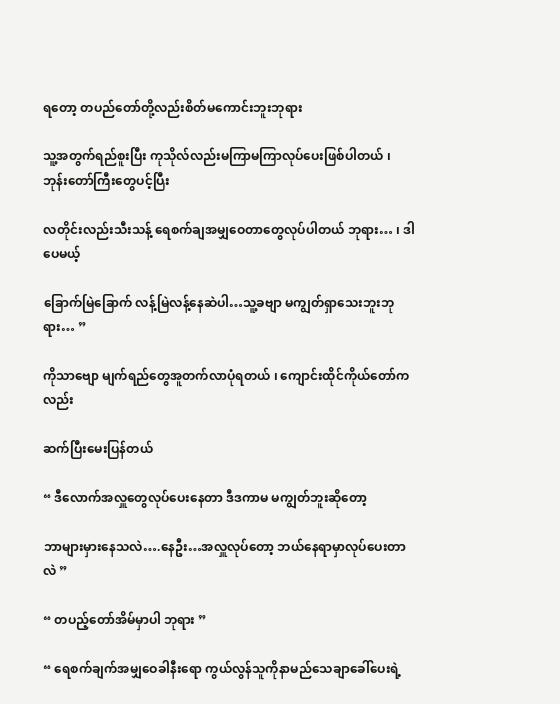ရတော့ တပည်တော်တို့လည်းစိတ်မကောင်းဘူးဘုရား

သူ့အတွက်ရည်စူးပြီး ကုသိုလ်လည်းမကြာမကြာလုပ်ပေးဖြစ်ပါတယ် ၊ ဘုန်းတော်ကြီးတွေပင့်ပြီး

လတိုင်းလည်းသီးသန့် ရေစက်ချအမျှဝေတာတွေလုပ်ပါတယ် ဘုရား… ၊ ဒါပေမယ့်

ခြောက်မြဲခြောက် လန့်မြဲလန့်နေဆဲပါ…သူ့ခဗျာ မကျွတ်ရှာသေးဘူးဘုရား… ”

ကိုသာဗျော မျက်ရည်တွေအူတက်လာပုံရတယ် ၊ ကျောင်းထိုင်ကိုယ်တော်ကလည်း

ဆက်ပြီးမေးပြန်တယ်

“ ဒီလောက်အလှူတွေလုပ်ပေးနေတာ ဒီဒကာမ မကျွတ်ဘူးဆိုတော့

ဘာများမှားနေသလဲ….နေဦး…အလှူလုပ်တော့ ဘယ်နေရာမှာလုပ်ပေးတာလဲ ”

“ တပည့်တော်အိမ်မှာပါ ဘုရား ”

“ ရေစက်ချက်အမျှဝေခါနီးရော ကွယ်လွန်သူကိုနာမည်သေချာခေါ်ပေးရဲ့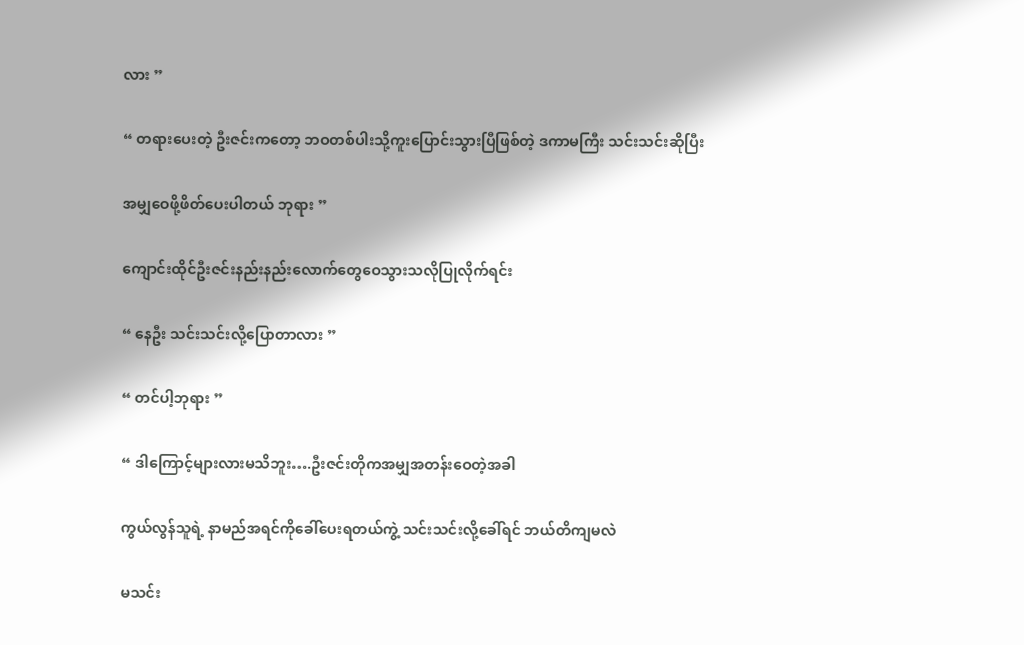လား ”

“ တရားပေးတဲ့ ဦးဇင်းကတော့ ဘဝတစ်ပါးသို့ကူးပြောင်းသွားပြီဖြစ်တဲ့ ဒကာမကြီး သင်းသင်းဆိုပြီး

အမျှဝေဖို့ဖိတ်ပေးပါတယ် ဘုရား ”

ကျောင်းထိုင်ဦးဇင်းနည်းနည်းလောက်တွေဝေသွားသလိုပြုလိုက်ရင်း

“ နေဦး သင်းသင်းလို့ပြောတာလား ”

“ တင်ပါ့ဘုရား ”

“ ဒါကြောင့်များလားမသိဘူး….ဦးဇင်းတိုကအမျှအတန်းဝေတဲ့အခါ

ကွယ်လွန်သူရဲ့ နာမည်အရင်ကိုခေါ်ပေးရတယ်ကွဲ့ သင်းသင်းလို့ခေါ်ရင် ဘယ်တိကျမလဲ

မသင်း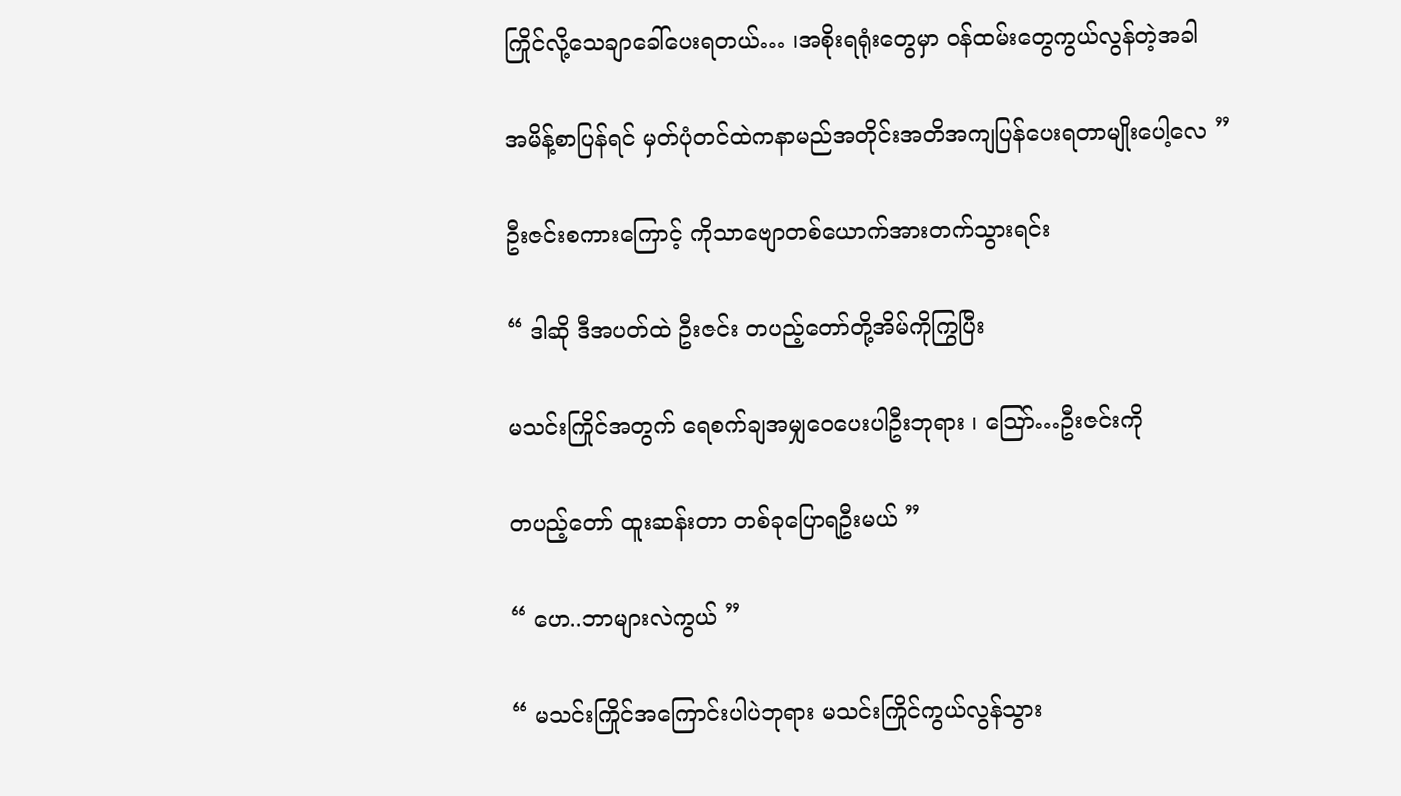ကြိုင်လို့သေချာခေါ်ပေးရတယ်… ၊အစိုးရရုံးတွေမှာ ဝန်ထမ်းတွေကွယ်လွန်တဲ့အခါ

အမိန့်စာပြန်ရင် မှတ်ပုံတင်ထဲကနာမည်အတိုင်းအတိအကျပြန်ပေးရတာမျိုးပေါ့လေ ”

ဦးဇင်းစကားကြောင့် ကိုသာဗျောတစ်ယောက်အားတက်သွားရင်း

“ ဒါဆို ဒီအပတ်ထဲ ဦးဇင်း တပည့်တော်တို့အိမ်ကိုကြွပြီး

မသင်းကြိုင်အတွက် ရေစက်ချအမျှဝေပေးပါဦးဘုရား ၊ သြော်…ဦးဇင်းကို

တပည့်တော် ထူးဆန်းတာ တစ်ခုပြောရဦးမယ် ”

“ ဟေ..ဘာများလဲကွယ် ”

“ မသင်းကြိုင်အကြောင်းပါပဲဘုရား မသင်းကြိုင်ကွယ်လွန်သွား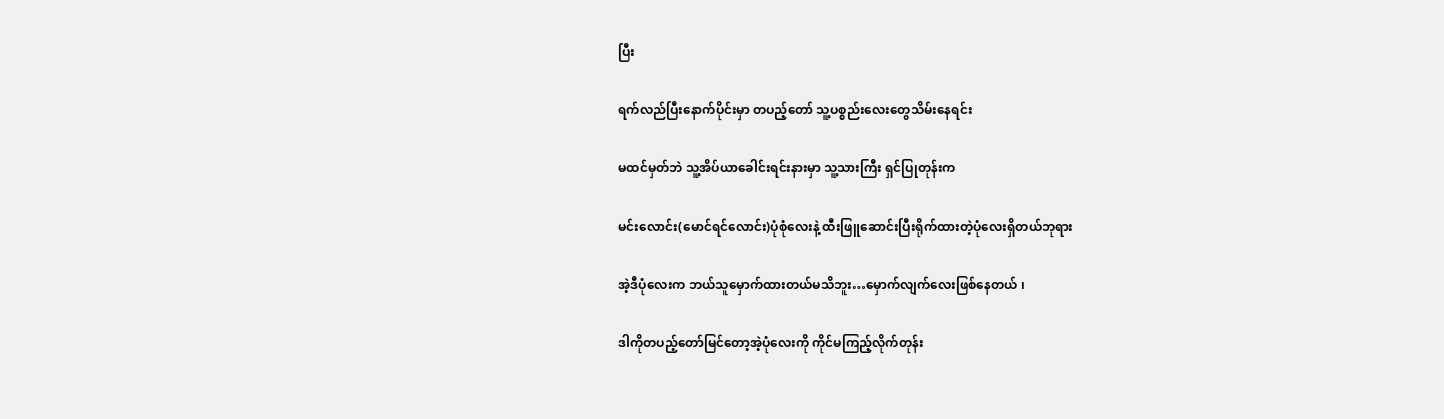ပြီး

ရက်လည်ပြီးနောက်ပိုင်းမှာ တပည့်တော် သူ့ပစ္စည်းလေးတွေသိမ်းနေရင်း

မထင်မှတ်ဘဲ သူ့အိပ်ယာခေါင်းရင်းနားမှာ သူ့သားကြီး ရှင်ပြုတုန်းက

မင်းလောင်း(မောင်ရင်လောင်း)ပုံစုံလေးနဲ့ ထီးဖြူဆောင်းပြီးရိုက်ထားတဲ့ပုံလေးရှိတယ်ဘုရား

အဲ့ဒီပုံလေးက ဘယ်သူမှောက်ထားတယ်မသိဘူး…မှောက်လျက်လေးဖြစ်နေတယ် ၊

ဒါကိုတပည့်တော်မြင်တော့အဲ့ပုံလေးကို ကိုင်မကြည့်လိုက်တုန်း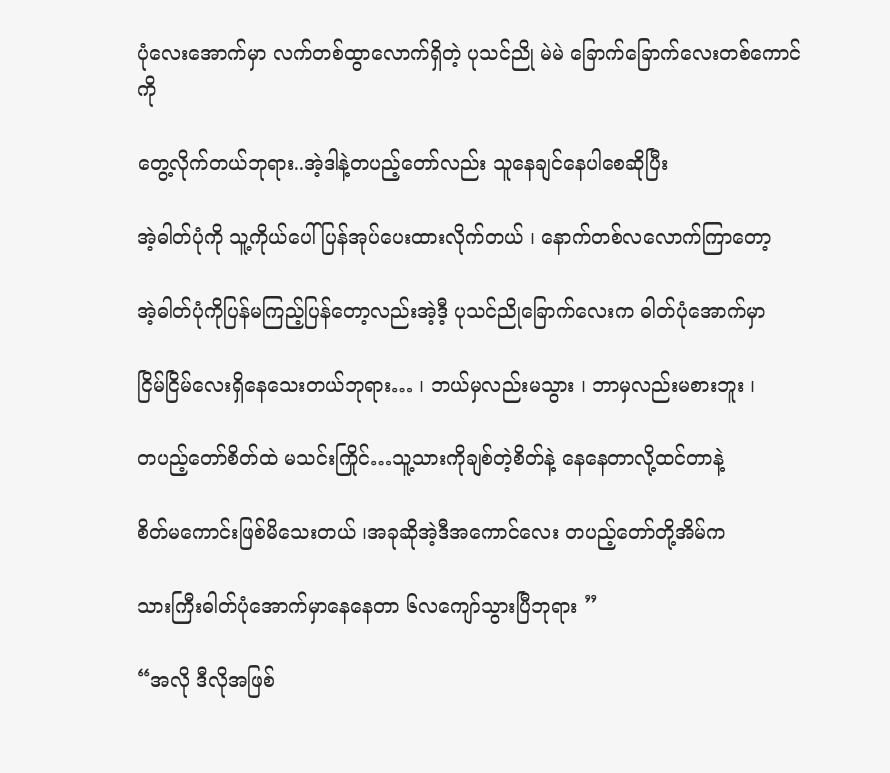ပုံလေးအောက်မှာ လက်တစ်ထွာလောက်ရှိတဲ့ ပုသင်ညို မဲမဲ ခြောက်ခြောက်လေးတစ်ကောင်ကို

တွေ့လိုက်တယ်ဘုရား..အဲ့ဒါနဲ့တပည့်တော်လည်း သူနေချင်နေပါစေဆိုပြီး

အဲ့ဓါတ်ပုံကို သူ့ကိုယ်ပေါ်ပြန်အုပ်ပေးထားလိုက်တယ် ၊ နောက်တစ်လလောက်ကြာတော့

အဲ့ဓါတ်ပုံကိုပြန်မကြည့်ပြန်တော့လည်းအဲ့ဒီ့ ပုသင်ညိုခြောက်လေးက ဓါတ်ပုံအောက်မှာ

ငြိမ်ငြိမ်လေးရှိနေသေးတယ်ဘုရား… ၊ ဘယ်မှလည်းမသွား ၊ ဘာမှလည်းမစားဘူး ၊

တပည့်တော်စိတ်ထဲ မသင်းကြိုင်…သူ့သားကိုချစ်တဲ့စိတ်နဲ့ နေနေတာလို့ထင်တာနဲ့

စိတ်မကောင်းဖြစ်မိသေးတယ် ၊အခုဆိုအဲ့ဒီအကောင်လေး တပည့်တော်တို့အိမ်က

သားကြီးဓါတ်ပုံအောက်မှာနေနေတာ ၆လကျော်သွားပြီဘုရား ”

“အလို ဒီလိုအဖြစ်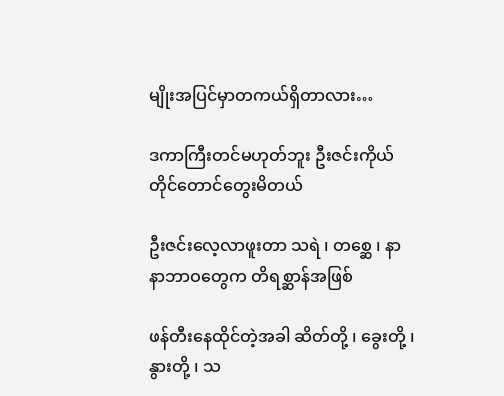မျိုးအပြင်မှာတကယ်ရှိတာလား…

ဒကာကြီးတင်မဟုတ်ဘူး ဦးဇင်းကိုယ်တိုင်တောင်တွေးမိတယ်

ဦးဇင်းလေ့လာဖူးတာ သရဲ ၊ တစ္ဆေ ၊ နာနာဘာဝတွေက တိရစ္ဆာန်အဖြစ်

ဖန်တီးနေထိုင်တဲ့အခါ ဆိတ်တို့ ၊ ခွေးတို့ ၊ နွားတို့ ၊ သ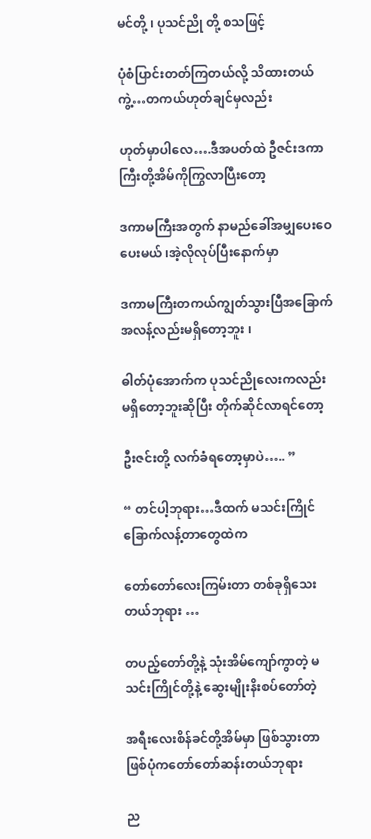မင်တို့ ၊ ပုသင်ညို တို့ စသဖြင့်

ပုံစံပြာင်းတတ်ကြတယ်လို့ သိထားတယ်ကွဲ့…တကယ်ဟုတ်ချင်မှလည်း

ဟုတ်မှာပါလေ….ဒီအပတ်ထဲ ဦဇင်းဒကာကြီးတို့အိမ်ကိုကြွလာပြီးတော့

ဒကာမကြီးအတွက် နာမည်ခေါ်အမျှပေးဝေပေးမယ် ၊အဲ့လိုလုပ်ပြီးနောက်မှာ

ဒကာမကြီးတကယ်ကျွတ်သွားပြီအခြောက်အလန့်လည်းမရှိတော့ဘူး ၊

ဓါတ်ပုံအောက်က ပုသင်ညိုလေးကလည်း မရှိတော့ဘူးဆိုပြီး တိုက်ဆိုင်လာရင်တော့

ဦးဇင်းတို့ လက်ခံရတော့မှာပဲ….. ”

“ တင်ပါ့ဘုရား…ဒီထက် မသင်းကြိုင် ခြောက်လန့်တာတွေထဲက

တော်တော်လေးကြမ်းတာ တစ်ခုရှိသေးတယ်ဘုရား …

တပည့်တော်တို့နဲ့ သုံးအိမ်ကျော်ကွာတဲ့ မသင်းကြိုင်တို့နဲ့ ဆွေးမျိုးနိးစပ်တော်တဲ့

အရီးလေးစိန်ခင်တို့အိမ်မှာ ဖြစ်သွားတာ ဖြစ်ပုံကတော်တော်ဆန်းတယ်ဘုရား

ည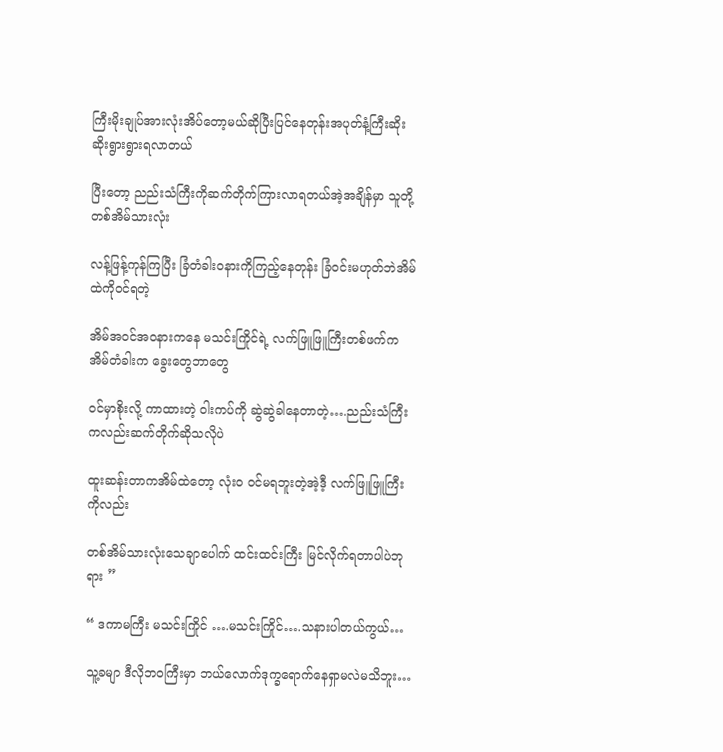ကြီးမိုးချုပ်အားလုံးအိပ်တော့မယ်ဆိုပြီးပြင်နေတုန်းအပုတ်နံ့ကြီးဆိုးဆိုးရွားရွားရလာတယ်

ပြီးတော့ ညည်းသံကြီးကိုဆက်တိုက်ကြားလာရတယ်အဲ့အချိန်မှာ သူတို့တစ်အိမ်သားလုံး

လန့်ဖြန့်ကုန်ကြပြီး ခြံတံခါးဝနားကိုကြည့်နေတုန်း ခြံဝင်းမဟုတ်ဘဲအိမ်ထဲကိုဝင်ရတဲ့

အိမ်အဝင်အဝနားကနေ မသင်းကြိုင်ရဲ့ လက်ဖြူဖြူကြီးတစ်ဖက်ကအိမ်တံခါးက ခွေးတွေဘာတွေ

ဝင်မှာစိုးလို့ ကာထားတဲ့ ဝါးကပ်ကို ဆွဲဆွဲခါနေတာတဲ့….ညည်းသံကြီးကလည်းဆက်တိုက်ဆိုသလိုပဲ

ထူးဆန်းတာကအိမ်ထဲတော့ လုံး၀ ဝင်မရဘူးတဲ့အဲ့ဒီ့ လက်ဖြူဖြူကြီးကိုလည်း

တစ်အိမ်သားလုံးသေချာပေါက် ထင်းထင်းကြီး မြင်လိုက်ရတာပါပဲဘုရား ”

“ ဒကာမကြီး မသင်းကြိုင် ….မသင်းကြိုင်….သနားပါတယ်ကွယ်…

သူ့ခမျာ ဒီလိုဘဝကြီးမှာ ဘယ်လောက်ဒုက္ခရောက်နေရှာမလဲမသိဘူး…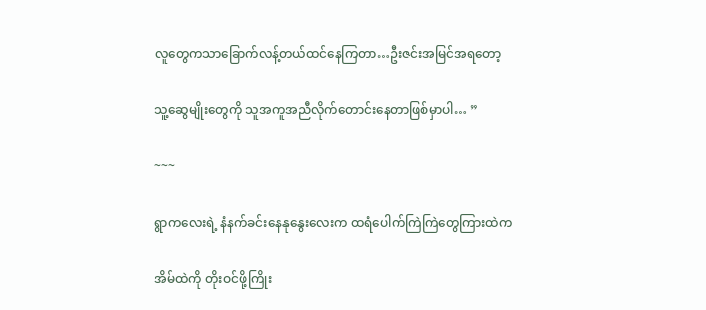လူတွေကသာခြောက်လန့်တယ်ထင်နေကြတာ…ဦးဇင်းအမြင်အရတော့

သူ့ဆွေမျိုးတွေကို သူအကူအညီလိုက်တောင်းနေတာဖြစ်မှာပါ… ”

~~~

ရွာကလေးရဲ့ နံနက်ခင်းနေနုနွေးလေးက ထရံပေါက်ကြဲကြဲတွေကြားထဲက

အိမ်ထဲကို တိုးဝင်ဖို့ကြိုး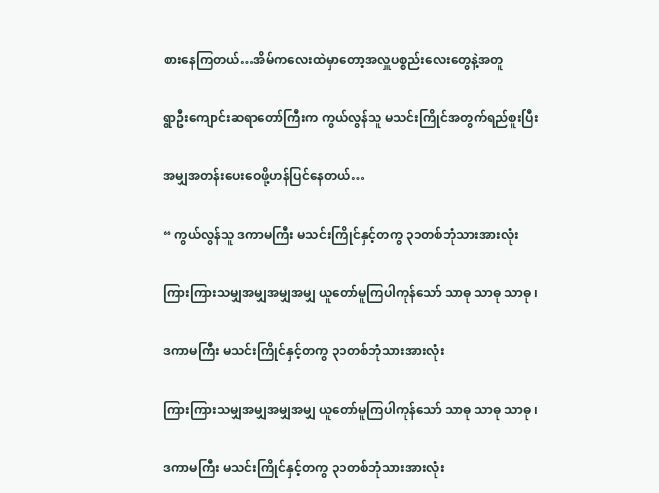စားနေကြတယ်…အိမ်ကလေးထဲမှာတော့အလှူပစ္စည်းလေးတွေနဲ့အတူ

ရွာဦးကျောင်းဆရာတော်ကြီးက ကွယ်လွန်သူ မသင်းကြိုင်အတွက်ရည်စူးပြီး

အမျှအတန်းပေးဝေဖို့ဟန်ပြင်နေတယ်…

“ ကွယ်လွန်သူ ဒကာမကြီး မသင်းကြိုင်နှင့်တကွ ၃၁တစ်ဘုံသားအားလုံး

ကြားကြားသမျှအမျှအမျှအမျှ ယူတော်မူကြပါကုန်သော် သာဓု သာဓု သာဓု ၊

ဒကာမကြီး မသင်းကြိုင်နှင့်တကွ ၃၁တစ်ဘုံသားအားလုံး

ကြားကြားသမျှအမျှအမျှအမျှ ယူတော်မူကြပါကုန်သော် သာဓု သာဓု သာဓု ၊

ဒကာမကြီး မသင်းကြိုင်နှင့်တကွ ၃၁တစ်ဘုံသားအားလုံး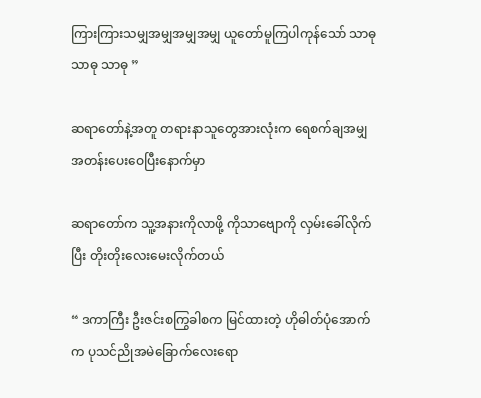ကြားကြားသမျှအမျှအမျှအမျှ ယူတော်မူကြပါကုန်သော် သာဓု သာဓု သာဓု ”

ဆရာတော်နဲ့အတူ တရားနာသူတွေအားလုံးက ရေစက်ချအမျှအတန်းပေးဝေပြီးနောက်မှာ

ဆရာတော်က သူ့အနားကိုလာဖို့ ကိုသာဗျောကို လှမ်းခေါ်လိုက်ပြီး တိုးတိုးလေးမေးလိုက်တယ်

“ ဒကာကြီး ဦးဇင်းစကြွခါစက မြင်ထားတဲ့ ဟိုဓါတ်ပုံအောက်က ပုသင်ညိုအမဲခြောက်လေးရော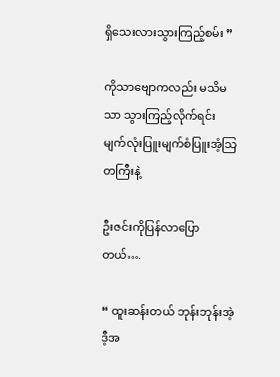ရှိသေးလားသွားကြည့်စမ်း ”

ကိုသာဗျောကလည်း မသိမသာ သွားကြည့်လိုက်ရင်း မျက်လုံးပြူးမျက်စံပြူးအံ့သြတကြီးနဲ့

ဦးဇင်းကိုပြန်လာပြောတယ်….

“ ထူးဆန်းတယ် ဘုန်းဘုန်းအဲ့ဒီ့အ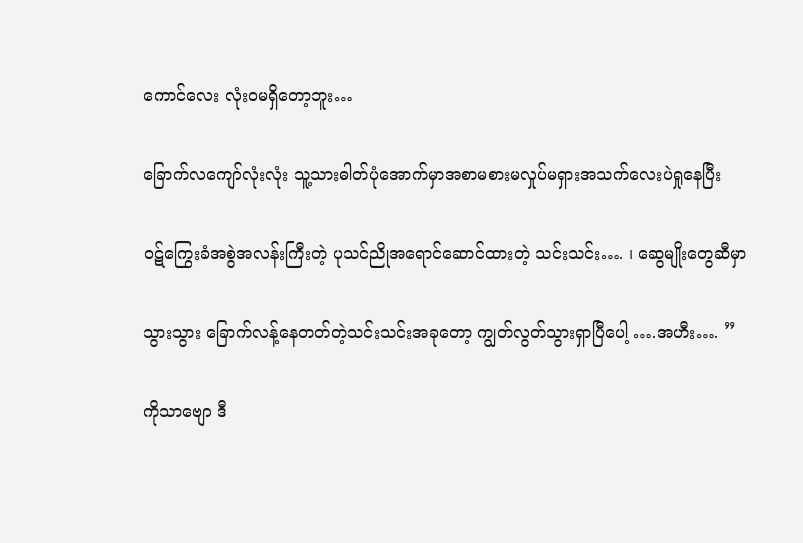ကောင်လေး လုံးဝမရှိတော့ဘူး…

ခြောက်လကျော်လုံးလုံး သူ့သားဓါတ်ပုံအောက်မှာအစာမစားမလှုပ်မရှားအသက်လေးပဲရှုနေပြီး

ဝဋ်ကြွေးခံအစွဲအလန်းကြီးတဲ့ ပုသင်ညိုအရောင်ဆောင်ထားတဲ့ သင်းသင်း…. ၊ ဆွေမျိုးတွေဆီမှာ

သွားသွား ခြောက်လန့်နေတတ်တဲ့သင်းသင်းအခုတော့ ကျွတ်လွတ်သွားရှာပြီပေါ့ ….အဟီး…. ”

ကိုသာဗျော ဒီ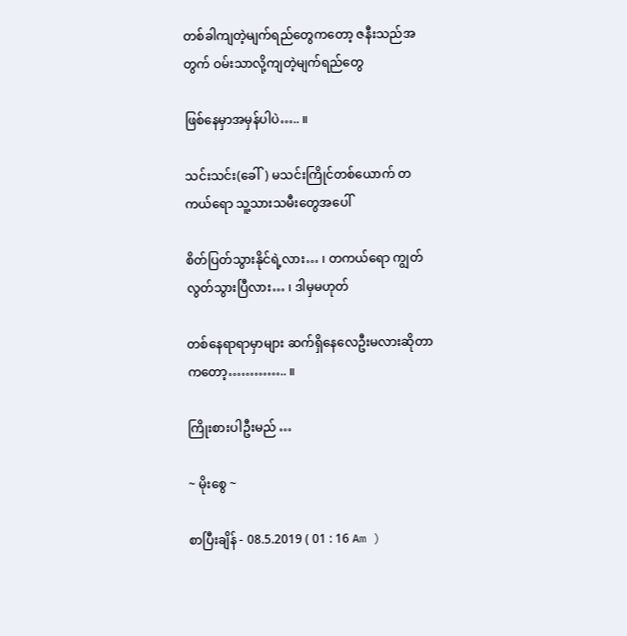တစ်ခါကျတဲ့မျက်ရည်တွေကတော့ ဇနီးသည်အတွက် ဝမ်းသာလို့ကျတဲ့မျက်ရည်တွေ

ဖြစ်နေမှာအမှန်ပါပဲ….. ။

သင်းသင်း(ခေါ်) မသင်းကြိုင်တစ်ယောက် တကယ်ရော သူ့သားသမီးတွေအပေါ်

စိတ်ပြတ်သွားနိုင်ရဲ့လား… ၊ တကယ်ရော ကျွတ်လွတ်သွားပြီလား… ၊ ဒါမှမဟုတ်

တစ်နေရာရာမှာများ ဆက်ရှိနေလေဦးမလားဆိုတာကတော့………….. ။

ကြိုးစားပါဦးမည် …

~ မိုးစွေ ~

စာပြီးချိန် - 08.5.2019 ( 01 : 16 Am )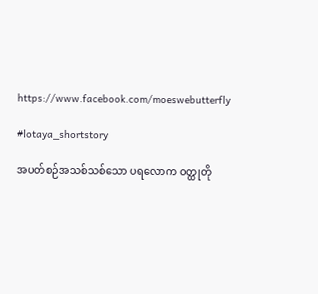https://www.facebook.com/moeswebutterfly

#lotaya_shortstory

အပတ်စဉ်အသစ်သစ်သော ပရလောက ဝတ္ထုတို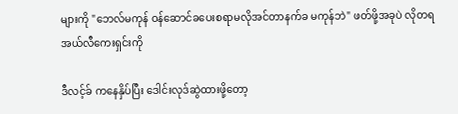များကို "ဘေလ်မကုန် ဝန်ဆောင်ခပေးစရာမလိုအင်တာနက်ခ မကုန်ဘဲ" ဖတ်ဖို့အခုပဲ လိုတရအယ်လီကေးရှင်းကို

ဒီလင့်ခ် ကနေနှိပ်ပြီး ဒေါင်းလုဒ်ဆွဲထားဖို့တော့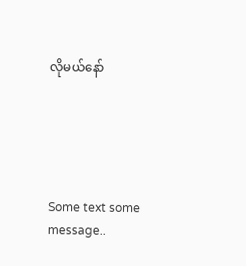လိုမယ်နော်





Some text some message..